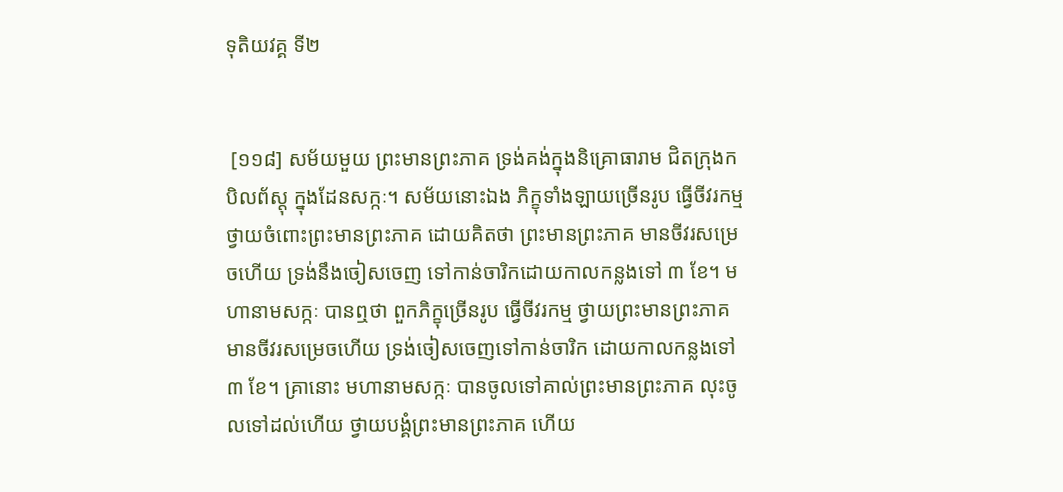ទុតិយវគ្គ ទី២


 [១១៨] សម័យមួយ ព្រះមានព្រះភាគ ទ្រង់គង់ក្នុងនិគ្រោធារាម ជិតក្រុងកបិលព័ស្តុ ក្នុងដែនសក្កៈ។ សម័យនោះឯង ភិក្ខុទាំងឡាយច្រើនរូប ធ្វើចីវរកម្ម ថ្វាយចំពោះព្រះមានព្រះភាគ ដោយគិតថា ព្រះមានព្រះភាគ មានចីវរសម្រេចហើយ ទ្រង់នឹងចៀសចេញ ទៅកាន់ចារិកដោយកាលកន្លងទៅ ៣ ខែ។ មហានាមសក្កៈ បានឮថា ពួកភិក្ខុច្រើនរូប ធ្វើចីវរកម្ម ថ្វាយព្រះមានព្រះភាគ មានចីវរសម្រេចហើយ ទ្រង់ចៀសចេញទៅកាន់ចារិក ដោយកាលកន្លងទៅ ៣ ខែ។ គ្រានោះ មហានាមសក្កៈ បានចូលទៅគាល់ព្រះមានព្រះភាគ លុះចូលទៅដល់ហើយ ថ្វាយបង្គំព្រះមានព្រះភាគ ហើយ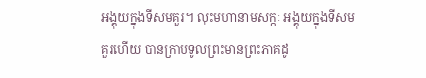អង្គុយក្នុងទីសមគួរ។ លុះមហានាមសក្កៈ អង្គុយក្នុងទីសមគួរហើយ បានក្រាបទូលព្រះមានព្រះភាគដូ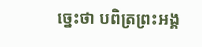ច្នេះថា បពិត្រព្រះអង្គ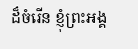ដ៏ចំរើន ខ្ញុំព្រះអង្គ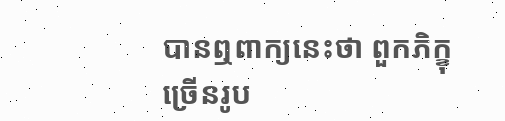បានឮពាក្យនេះថា ពួកភិក្ខុច្រើនរូប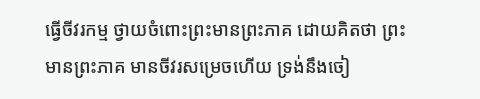ធ្វើចីវរកម្ម ថ្វាយចំពោះព្រះមានព្រះភាគ ដោយគិតថា ព្រះមានព្រះភាគ មានចីវរសម្រេចហើយ ទ្រង់នឹងចៀ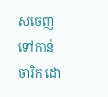សចេញទៅកាន់ចារិក ដោ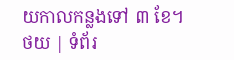យកាលកន្លងទៅ ៣ ខែ។
ថយ | ទំព័រ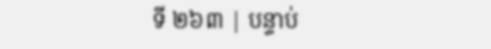ទី ២៦៣ | បន្ទាប់